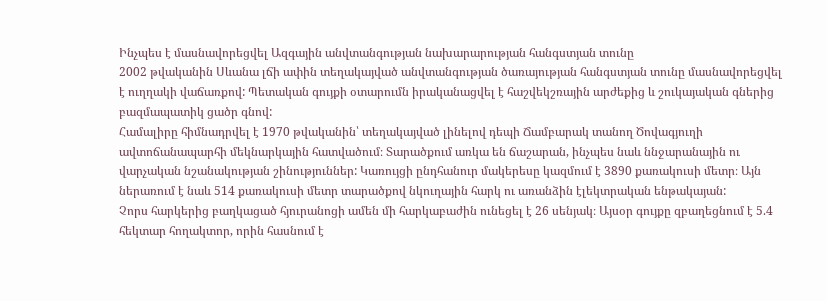Ինչպես է մասնավորեցվել Ազգային անվտանգության նախարարության հանգստյան տունը
2002 թվականին Սևանա լճի ափին տեղակայված անվտանգության ծառայության հանգստյան տունը մասնավորեցվել է ուղղակի վաճառքով: Պետական գույքի օտարումն իրականացվել է հաշվեկշռային արժեքից և շուկայական գներից բազմապատիկ ցածր գնով:
Համալիրը հիմնադրվել է 1970 թվականին՝ տեղակայված լինելով դեպի Ճամբարակ տանող Ծովագյուղի ավտոճանապարհի մեկնարկային հատվածում։ Տարածքում առկա են ճաշարան, ինչպես նաև ննջարանային ու վարչական նշանակության շինություններ: Կառույցի ընդհանուր մակերեսը կազմում է 3890 քառակուսի մետր։ Այն ներառում է նաև 514 քառակուսի մետր տարածքով նկուղային հարկ ու առանձին էլեկտրական ենթակայան:
Չորս հարկերից բաղկացած հյուրանոցի ամեն մի հարկաբաժին ունեցել է 26 սենյակ։ Այսօր գույքը զբաղեցնում է 5.4 հեկտար հողակտոր, որին հասնում է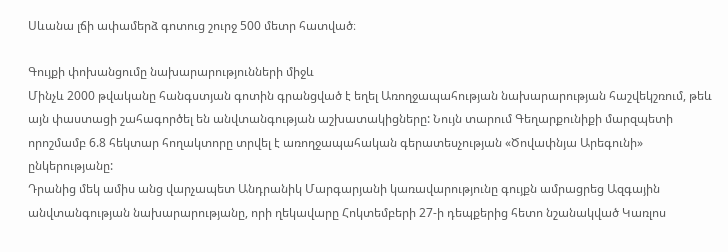Սևանա լճի ափամերձ գոտուց շուրջ 500 մետր հատված։

Գույքի փոխանցումը նախարարությունների միջև
Մինչև 2000 թվականը հանգստյան գոտին գրանցված է եղել Առողջապահության նախարարության հաշվեկշռում, թեև այն փաստացի շահագործել են անվտանգության աշխատակիցները: Նույն տարում Գեղարքունիքի մարզպետի որոշմամբ 6.8 հեկտար հողակտորը տրվել է առողջապահական գերատեսչության «Ծովափնյա Արեգունի» ընկերությանը:
Դրանից մեկ ամիս անց վարչապետ Անդրանիկ Մարգարյանի կառավարությունը գույքն ամրացրեց Ազգային անվտանգության նախարարությանը, որի ղեկավարը Հոկտեմբերի 27-ի դեպքերից հետո նշանակված Կառլոս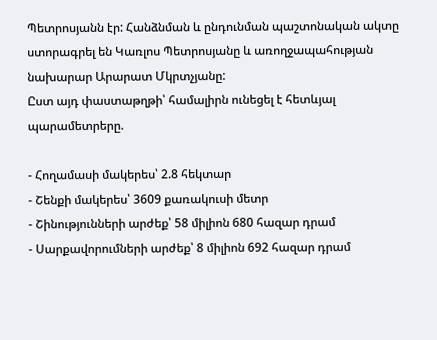Պետրոսյանն էր: Հանձնման և ընդունման պաշտոնական ակտը ստորագրել են Կառլոս Պետրոսյանը և առողջապահության նախարար Արարատ Մկրտչյանը:
Ըստ այդ փաստաթղթի՝ համալիրն ունեցել է հետևյալ պարամետրերը.

- Հողամասի մակերես՝ 2.8 հեկտար
- Շենքի մակերես՝ 3609 քառակուսի մետր
- Շինությունների արժեք՝ 58 միլիոն 680 հազար դրամ
- Սարքավորումների արժեք՝ 8 միլիոն 692 հազար դրամ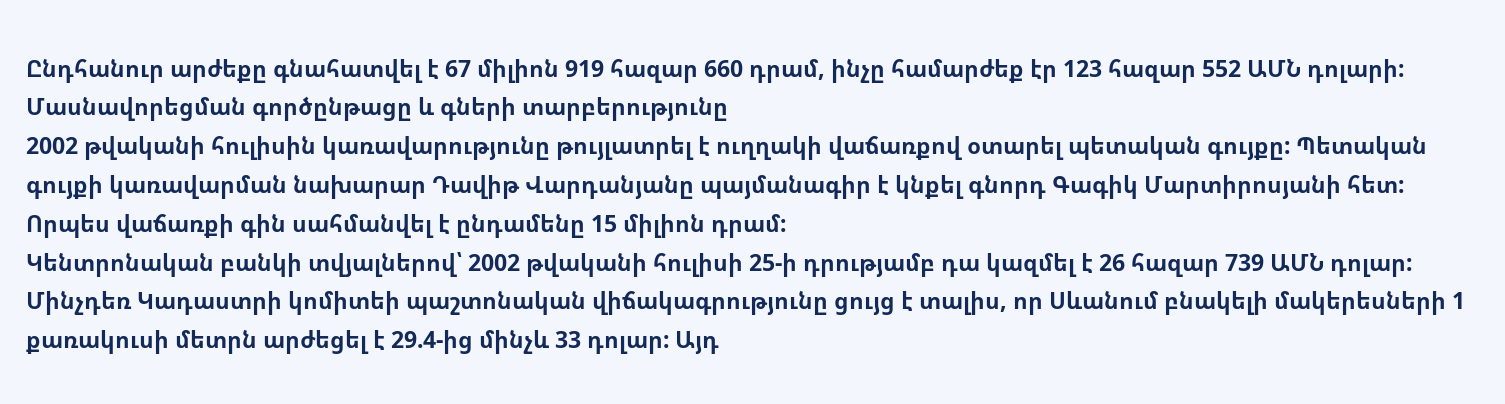Ընդհանուր արժեքը գնահատվել է 67 միլիոն 919 հազար 660 դրամ, ինչը համարժեք էր 123 հազար 552 ԱՄՆ դոլարի:
Մասնավորեցման գործընթացը և գների տարբերությունը
2002 թվականի հուլիսին կառավարությունը թույլատրել է ուղղակի վաճառքով օտարել պետական գույքը: Պետական գույքի կառավարման նախարար Դավիթ Վարդանյանը պայմանագիր է կնքել գնորդ Գագիկ Մարտիրոսյանի հետ: Որպես վաճառքի գին սահմանվել է ընդամենը 15 միլիոն դրամ:
Կենտրոնական բանկի տվյալներով՝ 2002 թվականի հուլիսի 25-ի դրությամբ դա կազմել է 26 հազար 739 ԱՄՆ դոլար: Մինչդեռ Կադաստրի կոմիտեի պաշտոնական վիճակագրությունը ցույց է տալիս, որ Սևանում բնակելի մակերեսների 1 քառակուսի մետրն արժեցել է 29.4-ից մինչև 33 դոլար: Այդ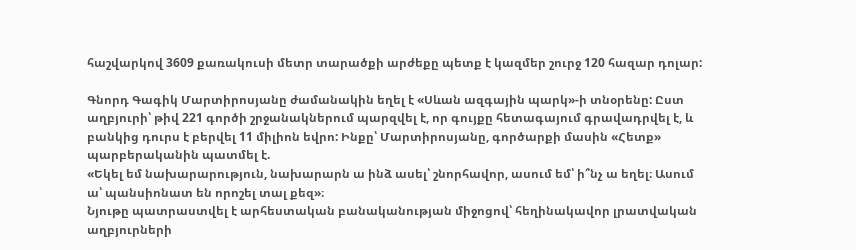հաշվարկով 3609 քառակուսի մետր տարածքի արժեքը պետք է կազմեր շուրջ 120 հազար դոլար:

Գնորդ Գագիկ Մարտիրոսյանը ժամանակին եղել է «Սևան ազգային պարկ»-ի տնօրենը: Ըստ աղբյուրի՝ թիվ 221 գործի շրջանակներում պարզվել է, որ գույքը հետագայում գրավադրվել է, և բանկից դուրս է բերվել 11 միլիոն եվրո: Ինքը՝ Մարտիրոսյանը, գործարքի մասին «Հետք» պարբերականին պատմել է.
«Եկել եմ նախարարություն, նախարարն ա ինձ ասել՝ շնորհավոր, ասում եմ՝ ի՞նչ ա եղել։ Ասում ա՝ պանսիոնատ են որոշել տալ քեզ»։
Նյութը պատրաստվել է արհեստական բանականության միջոցով՝ հեղինակավոր լրատվական աղբյուրների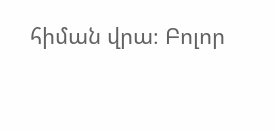հիման վրա։ Բոլոր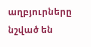աղբյուրները նշված են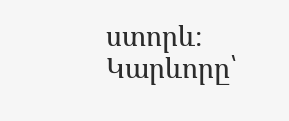ստորև։
Կարևորը՝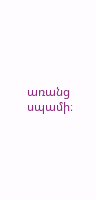առանց սպամի։